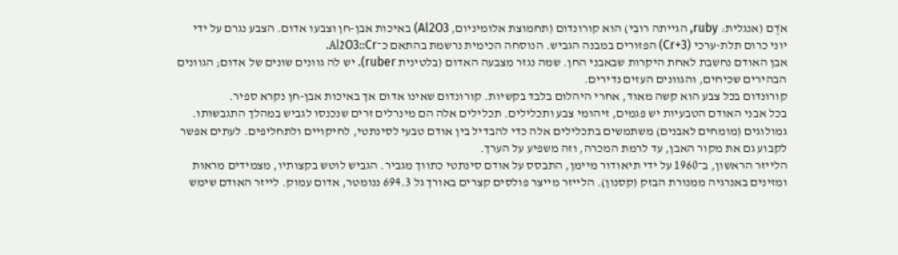אֹדֶם (אנגלית: ruby, הגייתה רובִּי) הוא קורונדום (תחמוצת אלומיניום, Al2O3) באיכות אבן-חן וצבעו אדום. הצבע נגרם על ידי יוני כרום תלת-ערכי (Cr+3) הפזורים במבנה הגביש. הנוסחה הכימית נרשמת בהתאם כ־Al2O3::Cr.
אבן האודם נחשבת לאחת היקרות שבאבני החן. שמה נגזר מצבעה האדום (בלטינית ruber). יש לה גוונים שונים של אדום; הגוונים הבהירים שכיחים, והגוונים העזים נדירים.
קורונדום בכל צבע הוא קשה מאוד, אחרי היהלום בלבד בקשיות. קורונדום שאינו אדום אך באיכות אבן-חן נקרא ספיר.
בכל אבני האודם הטבעיות יש פגמים, זיהומי צבע ותכלילים. תכלילים אלה הם מינרלים זרים שנכנסו לגביש במהלך התגבשותו. גמולוגים (מומחים לאבנים) משתמשים בתכלילים אלה כדי להבדיל בין אודם טבעי לסינתטי, לחיקויים ולתחליפים. לעתים אפשר לקבוע גם את מקור האבן, עד לרמת המכרה, וזה משפיע על הערך.
הלייזר הראשון, ב־1960 על ידי תיאודור מיימן, התבסס על אודם סינתטי כתווך מגביר. הגביש לוטש בקצותיו, מצמידים מראות ומזינים באנרגיה ממנורת הבזק (קסנון). הלייזר מייצר פולסים קצרים באורך גל 694.3 ננומטר, אדום עמוק. לייזר האודם שימש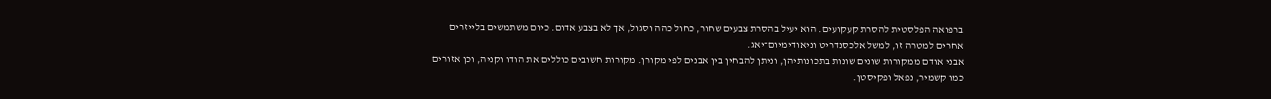ברפואה הפלסטית להסרת קעקועים. הוא יעיל בהסרת צבעים שחור, כחול כהה וסגול, אך לא בצבע אדום. כיום משתמשים בלייזרים אחרים למטרה זו, למשל אלכסנדריט וניאודימיום־יאג.
אבני אודם ממקורות שונים שונות בתכונותיהן, וניתן להבחין בין אבנים לפי מקורן. מקורות חשובים כוללים את הודו וקניה, וכן אזורים כמו קשמיר, נפאל ופקיסטן.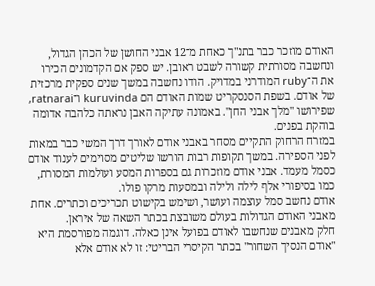האודם מוזכר כבר בתנ"ך כאחת מ־12 אבני החושן של הכהן הגדול, ונחשבה מסורתית קשורה לשבט ראובן. יש ספק אם הקדמונים הכירו את ה־ruby המודרני במדויק. הודו נחשבה במשך שנים ספקית מרכזית של אודם. בשפת הסנסקריט שמות האודם הם kuruvinda ו־ratnarai, שפירושו "מלך אבני החן". באמונה עתיקה האבן נראתה כלהבה אדומה בוהקת בפנים.
במזרח הרחוק התקיים מסחר באבני אודם לאורך דרך המשי כבר במאות לפני הספירה. במשך תקופות רבות הורשו שליטים מסוימים לענוד אודם כסמל מעמד. אבני אודם מוזכרות גם בספרות המסע ועולמות המסורת, כמו בסיפורי אלף לילה ולילה ובמסעות מרקו פולו.
אודם נחשב סמל עוצמה ועושר, ושימש בקישוט תכריכים וכתרים. אחת מאבני האודם הגדולות בעולם משובצת בכתר השאה של איראן.
חלק מאבנים שנחשבו לאודם בפועל אינן כאלה. דוגמה מפורסמת היא "אודם הנסיך השחור" בכתר הקיסרי הבריטי: זו לא אודם אלא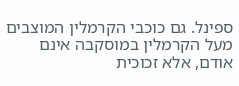ספינל. גם כוכבי הקרמלין המוצבים מעל הקרמלין במוסקבה אינם אודם, אלא זכוכית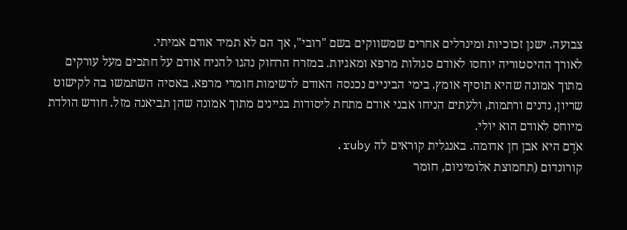צבועה. ישנן זכוכיות ומינרלים אחרים שמשווקים בשם "רובי", אך הם לא תמיד אודם אמיתי.
לאורך ההיסטוריה יוחסו לאודם סגולות מרפא ומאגיות. במזרח הרחוק נהגו להניח אודם על חתכים מעל עורקים מתוך אמונה שהיא תוסיף אומץ. בימי הביניים נכנסה האודם לרשימות חומרי מרפא. באסיה השתמשו בה לקישוט שריון, נדנים ורתמות, ולעתים הניחו אבני אודם מתחת ליסודות בניינים מתוך אמונה שהן תביאנה מזל. חודש הולדת מיוחס לאודם הוא יולי.
אֹדֶם היא אבן חן אדומה. באנגלית קוראים לה ruby.
קורונדום (תחמוצת אלומיניום, חומר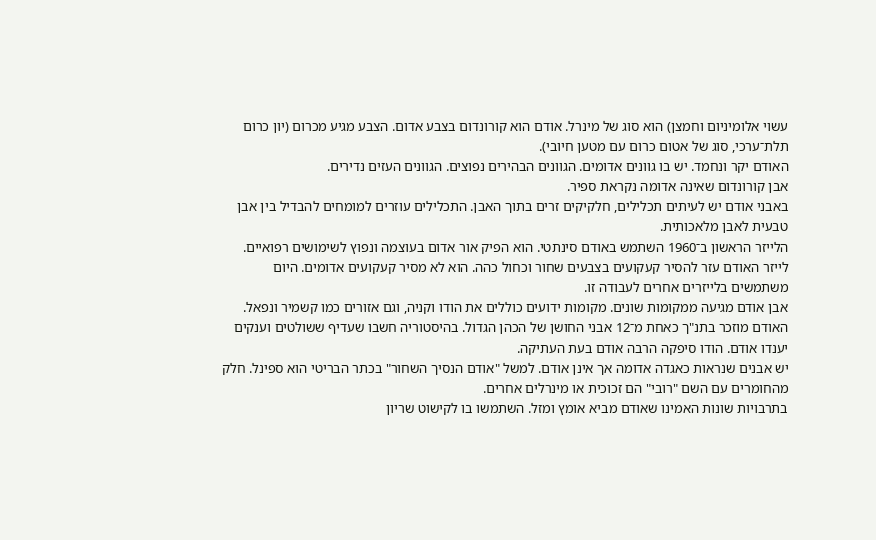עשוי אלומיניום וחמצן) הוא סוג של מינרל. אודם הוא קורונדום בצבע אדום. הצבע מגיע מכרום (יון כרום תלת־ערכי, סוג של אטום כרום עם מטען חיובי).
האודם יקר ונחמד. יש בו גוונים אדומים. הגוונים הבהירים נפוצים. הגוונים העזים נדירים.
אבן קורונדום שאינה אדומה נקראת ספיר.
באבני אודם יש לעיתים תכלילים, חלקיקים זרים בתוך האבן. התכלילים עוזרים למומחים להבדיל בין אבן טבעית לאבן מלאכותית.
הלייזר הראשון ב־1960 השתמש באודם סינתטי. הוא הפיק אור אדום בעוצמה ונפוץ לשימושים רפואיים. לייזר האודם עזר להסיר קעקועים בצבעים שחור וכחול כהה. הוא לא מסיר קעקועים אדומים. היום משתמשים בלייזרים אחרים לעבודה זו.
אבן אודם מגיעה ממקומות שונים. מקומות ידועים כוללים את הודו וקניה, וגם אזורים כמו קשמיר ונפאל.
האודם מוזכר בתנ"ך כאחת מ־12 אבני החושן של הכהן הגדול. בהיסטוריה חשבו שעדיף ששולטים וענקים יענדו אודם. הודו סיפקה הרבה אודם בעת העתיקה.
יש אבנים שנראות כאגדה אדומה אך אינן אודם. למשל "אודם הנסיך השחור" בכתר הבריטי הוא ספינל. חלק מהחומרים עם השם "רובי" הם זכוכית או מינרלים אחרים.
בתרבויות שונות האמינו שאודם מביא אומץ ומזל. השתמשו בו לקישוט שריון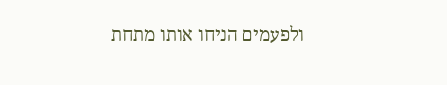ולפעמים הניחו אותו מתחת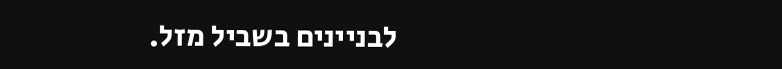לבניינים בשביל מזל.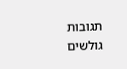תגובות גולשים